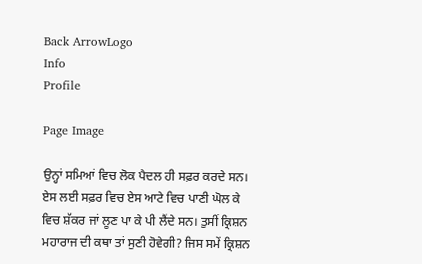Back ArrowLogo
Info
Profile

Page Image

ਉਨ੍ਹਾਂ ਸਮਿਆਂ ਵਿਚ ਲੋਕ ਪੈਦਲ ਹੀ ਸਫ਼ਰ ਕਰਦੇ ਸਨ। ਏਸ ਲਈ ਸਫ਼ਰ ਵਿਚ ਏਸ ਆਟੇ ਵਿਚ ਪਾਣੀ ਘੋਲ ਕੇ ਵਿਚ ਸ਼ੱਕਰ ਜਾਂ ਲੂਣ ਪਾ ਕੇ ਪੀ ਲੈਂਦੇ ਸਨ। ਤੁਸੀਂ ਕ੍ਰਿਸ਼ਨ ਮਹਾਰਾਜ ਦੀ ਕਥਾ ਤਾਂ ਸੁਣੀ ਹੋਵੇਗੀ? ਜਿਸ ਸਮੇਂ ਕ੍ਰਿਸ਼ਨ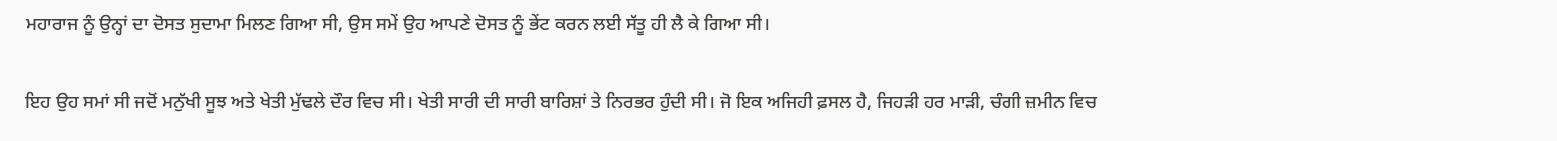ਮਹਾਰਾਜ ਨੂੰ ਉਨ੍ਹਾਂ ਦਾ ਦੋਸਤ ਸੁਦਾਮਾ ਮਿਲਣ ਗਿਆ ਸੀ, ਉਸ ਸਮੇਂ ਉਹ ਆਪਣੇ ਦੋਸਤ ਨੂੰ ਭੇਂਟ ਕਰਨ ਲਈ ਸੱਤੂ ਹੀ ਲੈ ਕੇ ਗਿਆ ਸੀ।

ਇਹ ਉਹ ਸਮਾਂ ਸੀ ਜਦੋਂ ਮਨੁੱਖੀ ਸੂਝ ਅਤੇ ਖੇਤੀ ਮੁੱਢਲੇ ਦੌਰ ਵਿਚ ਸੀ। ਖੇਤੀ ਸਾਰੀ ਦੀ ਸਾਰੀ ਬਾਰਿਸ਼ਾਂ ਤੇ ਨਿਰਭਰ ਹੁੰਦੀ ਸੀ। ਜੋ ਇਕ ਅਜਿਹੀ ਫ਼ਸਲ ਹੈ, ਜਿਹੜੀ ਹਰ ਮਾੜੀ, ਚੰਗੀ ਜ਼ਮੀਨ ਵਿਚ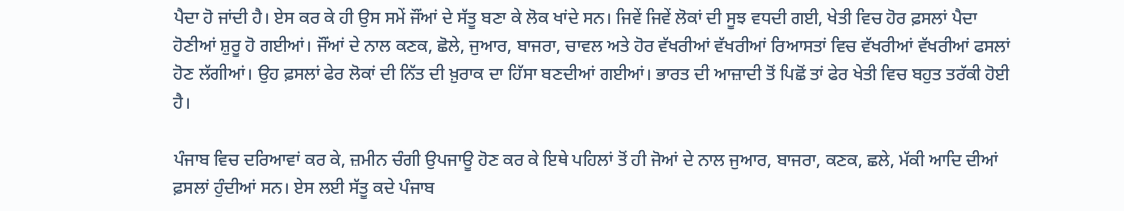ਪੈਦਾ ਹੋ ਜਾਂਦੀ ਹੈ। ਏਸ ਕਰ ਕੇ ਹੀ ਉਸ ਸਮੇਂ ਜੌਂਆਂ ਦੇ ਸੱਤੂ ਬਣਾ ਕੇ ਲੋਕ ਖਾਂਦੇ ਸਨ। ਜਿਵੇਂ ਜਿਵੇਂ ਲੋਕਾਂ ਦੀ ਸੂਝ ਵਧਦੀ ਗਈ, ਖੇਤੀ ਵਿਚ ਹੋਰ ਫ਼ਸਲਾਂ ਪੈਦਾ ਹੋਣੀਆਂ ਸ਼ੁਰੂ ਹੋ ਗਈਆਂ। ਜੌਂਆਂ ਦੇ ਨਾਲ ਕਣਕ, ਛੋਲੇ, ਜੁਆਰ, ਬਾਜਰਾ, ਚਾਵਲ ਅਤੇ ਹੋਰ ਵੱਖਰੀਆਂ ਵੱਖਰੀਆਂ ਰਿਆਸਤਾਂ ਵਿਚ ਵੱਖਰੀਆਂ ਵੱਖਰੀਆਂ ਫਸਲਾਂ ਹੋਣ ਲੱਗੀਆਂ। ਉਹ ਫ਼ਸਲਾਂ ਫੇਰ ਲੋਕਾਂ ਦੀ ਨਿੱਤ ਦੀ ਖ਼ੁਰਾਕ ਦਾ ਹਿੱਸਾ ਬਣਦੀਆਂ ਗਈਆਂ। ਭਾਰਤ ਦੀ ਆਜ਼ਾਦੀ ਤੋਂ ਪਿਛੋਂ ਤਾਂ ਫੇਰ ਖੇਤੀ ਵਿਚ ਬਹੁਤ ਤਰੱਕੀ ਹੋਈ ਹੈ।

ਪੰਜਾਬ ਵਿਚ ਦਰਿਆਵਾਂ ਕਰ ਕੇ, ਜ਼ਮੀਨ ਚੰਗੀ ਉਪਜਾਊ ਹੋਣ ਕਰ ਕੇ ਇਥੇ ਪਹਿਲਾਂ ਤੋਂ ਹੀ ਜੋਆਂ ਦੇ ਨਾਲ ਜੁਆਰ, ਬਾਜਰਾ, ਕਣਕ, ਛਲੇ, ਮੱਕੀ ਆਦਿ ਦੀਆਂ ਫ਼ਸਲਾਂ ਹੁੰਦੀਆਂ ਸਨ। ਏਸ ਲਈ ਸੱਤੂ ਕਦੇ ਪੰਜਾਬ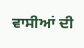ਵਾਸੀਆਂ ਦੀ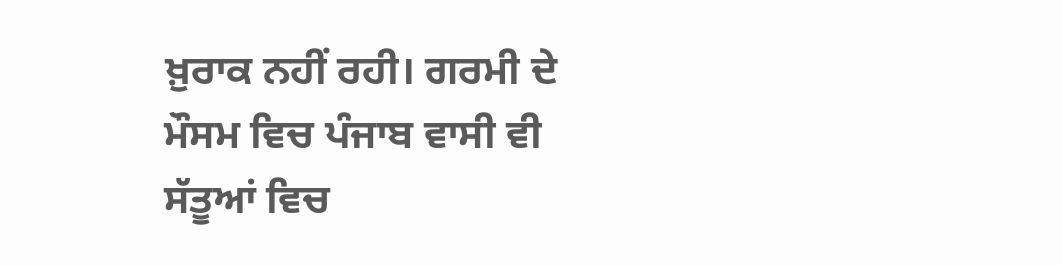ਖ਼ੁਰਾਕ ਨਹੀਂ ਰਹੀ। ਗਰਮੀ ਦੇ ਮੌਸਮ ਵਿਚ ਪੰਜਾਬ ਵਾਸੀ ਵੀ ਸੱਤੂਆਂ ਵਿਚ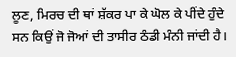ਲੂਣ, ਮਿਰਚ ਦੀ ਥਾਂ ਸ਼ੱਕਰ ਪਾ ਕੇ ਘੋਲ ਕੇ ਪੀਂਦੇ ਹੁੰਦੇ ਸਨ ਕਿਉਂ ਜੋ ਜੋਆਂ ਦੀ ਤਾਸੀਰ ਠੰਡੀ ਮੰਨੀ ਜਾਂਦੀ ਹੈ।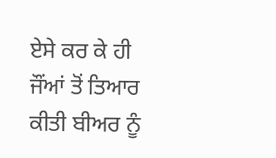ਏਸੇ ਕਰ ਕੇ ਹੀ ਜੌਂਆਂ ਤੋਂ ਤਿਆਰ ਕੀਤੀ ਬੀਅਰ ਨੂੰ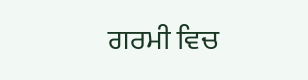ਗਰਮੀ ਵਿਚ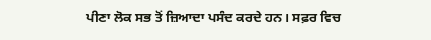ਪੀਣਾ ਲੋਕ ਸਭ ਤੋਂ ਜ਼ਿਆਦਾ ਪਸੰਦ ਕਰਦੇ ਹਨ। ਸਫ਼ਰ ਵਿਚ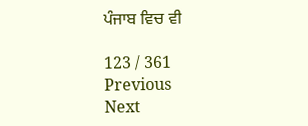ਪੰਜਾਬ ਵਿਚ ਵੀ

123 / 361
Previous
Next